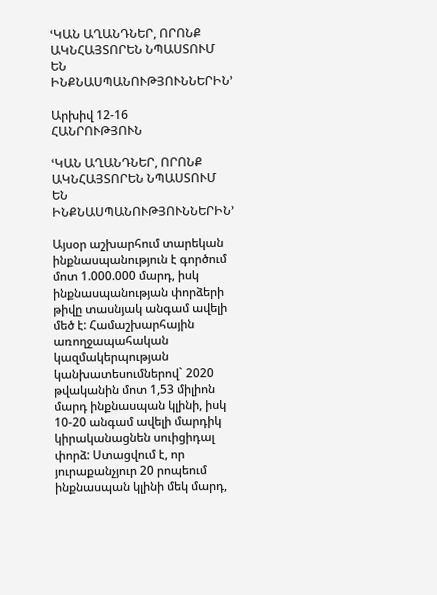ՙԿԱՆ ԱՂԱՆԴՆԵՐ, ՈՐՈՆՔ ԱԿՆՀԱՅՏՈՐԵՆ ՆՊԱՍՏՈՒՄ ԵՆ ԻՆՔՆԱՍՊԱՆՈՒԹՅՈՒՆՆԵՐԻՆ՚

Արխիվ 12-16
ՀԱՆՐՈՒԹՅՈՒՆ

ՙԿԱՆ ԱՂԱՆԴՆԵՐ, ՈՐՈՆՔ ԱԿՆՀԱՅՏՈՐԵՆ ՆՊԱՍՏՈՒՄ ԵՆ ԻՆՔՆԱՍՊԱՆՈՒԹՅՈՒՆՆԵՐԻՆ՚

Այսօր աշխարհում տարեկան ինքնասպանություն է գործում մոտ 1.000.000 մարդ, իսկ ինքնասպանության փորձերի թիվը տասնյակ անգամ ավելի մեծ է: Համաշխարհային առողջապահական կազմակերպության կանխատեսումներով` 2020 թվականին մոտ 1,53 միլիոն մարդ ինքնասպան կլինի, իսկ 10-20 անգամ ավելի մարդիկ կիրականացնեն սուիցիդալ փորձ: Ստացվում է, որ յուրաքանչյուր 20 րոպեում ինքնասպան կլինի մեկ մարդ,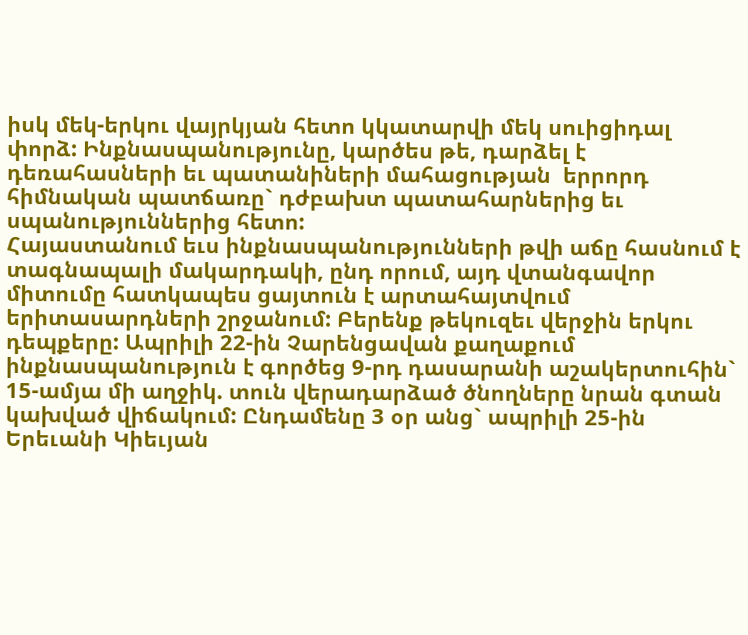իսկ մեկ-երկու վայրկյան հետո կկատարվի մեկ սուիցիդալ փորձ: Ինքնասպանությունը, կարծես թե, դարձել է դեռահասների եւ պատանիների մահացության  երրորդ հիմնական պատճառը` դժբախտ պատահարներից եւ սպանություններից հետո:
Հայաստանում եւս ինքնասպանությունների թվի աճը հասնում է տագնապալի մակարդակի, ընդ որում, այդ վտանգավոր միտումը հատկապես ցայտուն է արտահայտվում երիտասարդների շրջանում: Բերենք թեկուզեւ վերջին երկու դեպքերը: Ապրիլի 22-ին Չարենցավան քաղաքում ինքնասպանություն է գործեց 9-րդ դասարանի աշակերտուհին` 15-ամյա մի աղջիկ. տուն վերադարձած ծնողները նրան գտան կախված վիճակում: Ընդամենը 3 օր անց` ապրիլի 25-ին Երեւանի Կիեւյան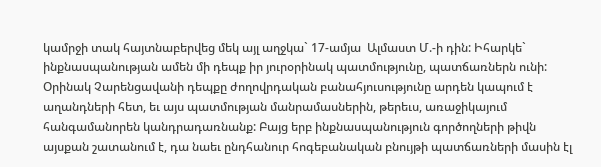կամրջի տակ հայտնաբերվեց մեկ այլ աղջկա` 17-ամյա  Ալմաստ Մ.-ի դին: Իհարկե` ինքնասպանության ամեն մի դեպք իր յուրօրինակ պատմությունը, պատճառներն ունի: Օրինակ Չարենցավանի դեպքը ժողովրդական բանահյուսությունը արդեն կապում է աղանդների հետ, եւ այս պատմության մանրամասներին, թերեւս, առաջիկայում հանգամանորեն կանդրադառնանք: Բայց երբ ինքնասպանություն գործողների թիվն այսքան շատանում է, դա նաեւ ընդհանուր հոգեբանական բնույթի պատճառների մասին էլ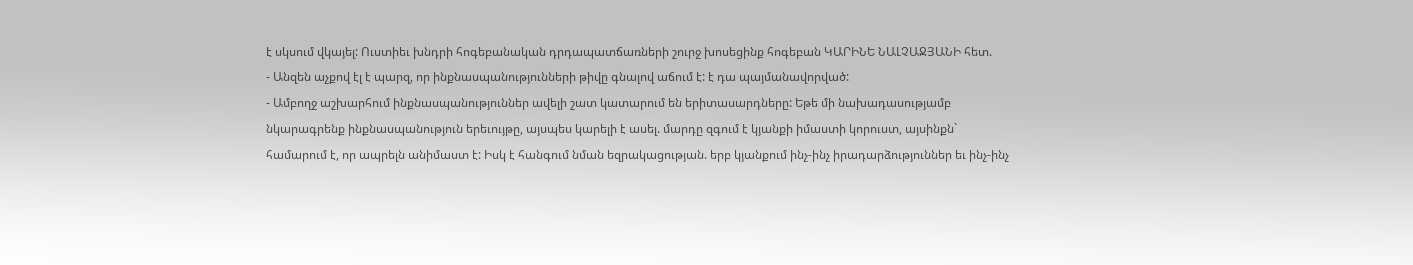է սկսում վկայել: Ուստիեւ խնդրի հոգեբանական դրդապատճառների շուրջ խոսեցինք հոգեբան ԿԱՐԻՆԵ ՆԱԼՉԱՋՅԱՆԻ հետ.
- Անզեն աչքով էլ է պարզ, որ ինքնասպանությունների թիվը գնալով աճում է: է դա պայմանավորված:
- Ամբողջ աշխարհում ինքնասպանություններ ավելի շատ կատարում են երիտասարդները: Եթե մի նախադասությամբ նկարագրենք ինքնասպանություն երեւույթը, այսպես կարելի է ասել. մարդը զգում է կյանքի իմաստի կորուստ, այսինքն` համարում է, որ ապրելն անիմաստ է: Իսկ է հանգում նման եզրակացության. երբ կյանքում ինչ-ինչ իրադարձություններ եւ ինչ-ինչ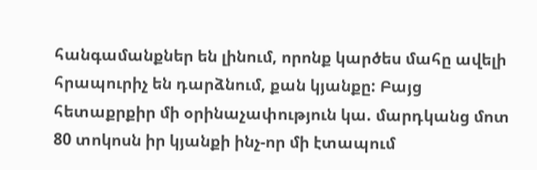հանգամանքներ են լինում, որոնք կարծես մահը ավելի հրապուրիչ են դարձնում, քան կյանքը: Բայց հետաքրքիր մի օրինաչափություն կա. մարդկանց մոտ 80 տոկոսն իր կյանքի ինչ-որ մի էտապում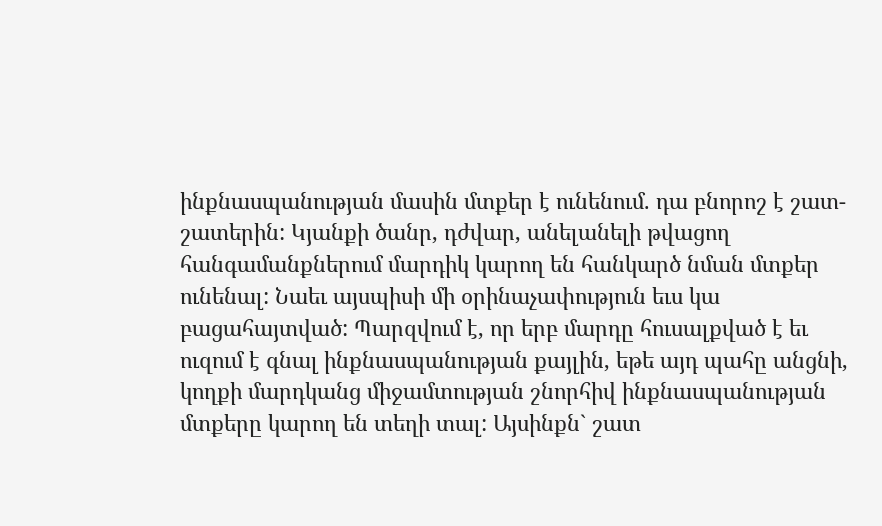ինքնասպանության մասին մտքեր է ունենում. դա բնորոշ է շատ-շատերին: Կյանքի ծանր, դժվար, անելանելի թվացող հանգամանքներում մարդիկ կարող են հանկարծ նման մտքեր ունենալ: Նաեւ այսպիսի մի օրինաչափություն եւս կա բացահայտված: Պարզվում է, որ երբ մարդը հուսալքված է եւ ուզում է գնալ ինքնասպանության քայլին, եթե այդ պահը անցնի, կողքի մարդկանց միջամտության շնորհիվ ինքնասպանության մտքերը կարող են տեղի տալ: Այսինքն` շատ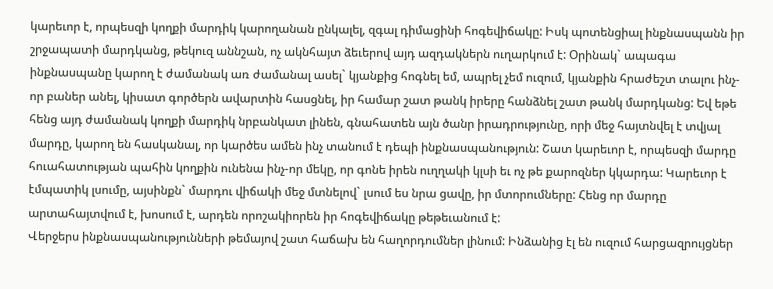կարեւոր է, որպեսզի կողքի մարդիկ կարողանան ընկալել, զգալ դիմացինի հոգեվիճակը: Իսկ պոտենցիալ ինքնասպանն իր շրջապատի մարդկանց, թեկուզ աննշան, ոչ ակնհայտ ձեւերով այդ ազդակներն ուղարկում է: Օրինակ` ապագա ինքնասպանը կարող է ժամանակ առ ժամանալ ասել` կյանքից հոգնել եմ, ապրել չեմ ուզում, կյանքին հրաժեշտ տալու ինչ-որ բաներ անել, կիսատ գործերն ավարտին հասցնել, իր համար շատ թանկ իրերը հանձնել շատ թանկ մարդկանց: Եվ եթե հենց այդ ժամանակ կողքի մարդիկ նրբանկատ լինեն, գնահատեն այն ծանր իրադրությունը, որի մեջ հայտնվել է տվյալ մարդը, կարող են հասկանալ, որ կարծես ամեն ինչ տանում է դեպի ինքնասպանություն: Շատ կարեւոր է, որպեսզի մարդը հուահատության պահին կողքին ունենա ինչ-որ մեկը, որ գոնե իրեն ուղղակի կլսի եւ ոչ թե քարոզներ կկարդա: Կարեւոր է էմպատիկ լսումը, այսինքն` մարդու վիճակի մեջ մտնելով` լսում ես նրա ցավը, իր մտորումները: Հենց որ մարդը արտահայտվում է, խոսում է, արդեն որոշակիորեն իր հոգեվիճակը թեթեւանում է:
Վերջերս ինքնասպանությունների թեմայով շատ հաճախ են հաղորդումներ լինում: Ինձանից էլ են ուզում հարցազրույցներ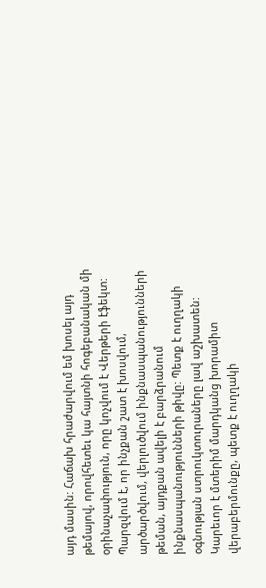այդ մասին: Հաճախ հրաժարվում եմ խոսել այդ թեմայով, որովհետեւ կա հայտնի հոգեբանական մի օրինաչափություն, որը կոչվում է Վերթերի էֆեկտ: Պարզվում է, որ ինչքան շատ է խոսվում, արծարծվում, վերլուծվում ինքնասպանությունների թեման, այդքան ավելի է բարձրանում ինքնասպանությունների թիվը: Պետք է ուղղակի օգնության ստրուկտուրաները լավ աշխատեն: Կարեւոր է մտերիմ մարդկանց խորամիտ վերաբերմունքը, պետք է ուղղակի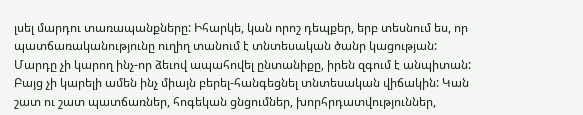լսել մարդու տառապանքները: Իհարկե, կան որոշ դեպքեր, երբ տեսնում ես, որ պատճառականությունը ուղիղ տանում է տնտեսական ծանր կացության: Մարդը չի կարող ինչ-որ ձեւով ապահովել ընտանիքը, իրեն զգում է անպիտան: Բայց չի կարելի ամեն ինչ միայն բերել-հանգեցնել տնտեսական վիճակին: Կան շատ ու շատ պատճառներ, հոգեկան ցնցումներ, խորհրդատվություններ,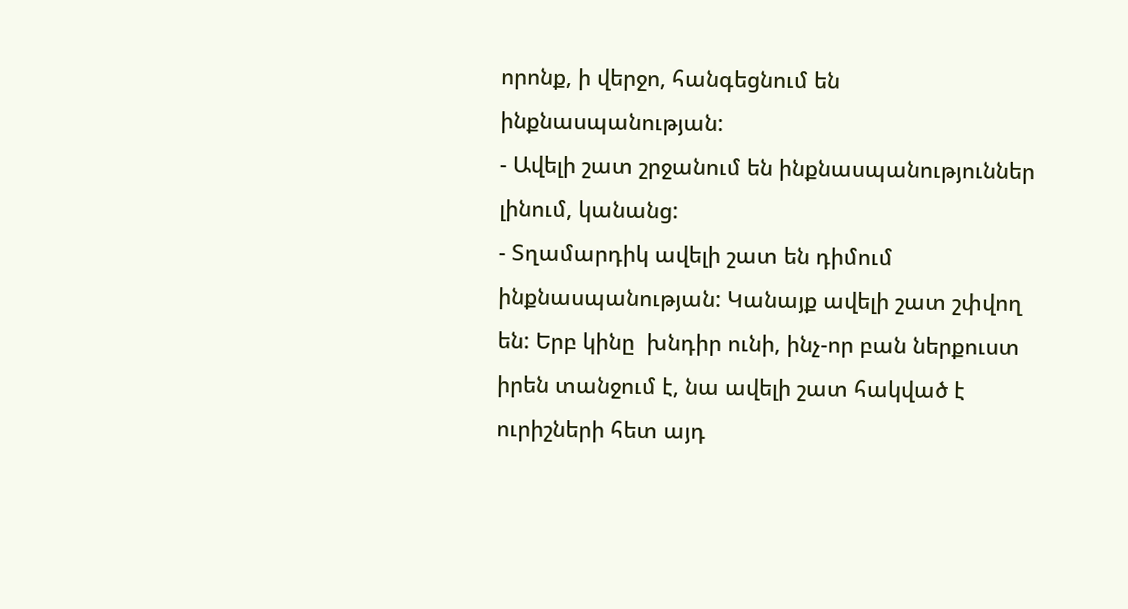որոնք, ի վերջո, հանգեցնում են ինքնասպանության:
- Ավելի շատ շրջանում են ինքնասպանություններ լինում, կանանց:
- Տղամարդիկ ավելի շատ են դիմում ինքնասպանության: Կանայք ավելի շատ շփվող են: Երբ կինը  խնդիր ունի, ինչ-որ բան ներքուստ իրեն տանջում է, նա ավելի շատ հակված է ուրիշների հետ այդ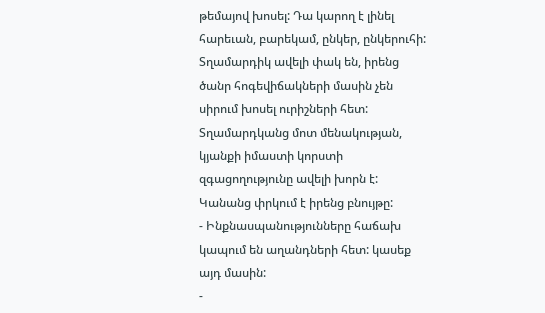թեմայով խոսել: Դա կարող է լինել  հարեւան, բարեկամ, ընկեր, ընկերուհի: Տղամարդիկ ավելի փակ են, իրենց ծանր հոգեվիճակների մասին չեն սիրում խոսել ուրիշների հետ: Տղամարդկանց մոտ մենակության, կյանքի իմաստի կորստի զգացողությունը ավելի խորն է: Կանանց փրկում է իրենց բնույթը:
- Ինքնասպանությունները հաճախ կապում են աղանդների հետ: կասեք այդ մասին:
-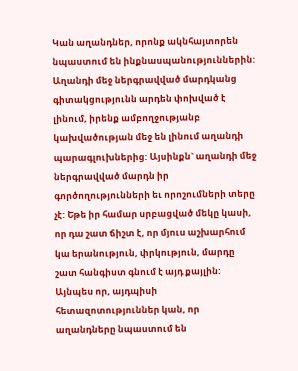Կան աղանդներ, որոնք ակնհայտորեն նպաստում են ինքնասպանություններին: Աղանդի մեջ ներգրավված մարդկանց գիտակցությունն արդեն փոխված է լինում, իրենք ամբողջությանբ կախվածության մեջ են լինում աղանդի պարագլուխներից: Այսինքն` աղանդի մեջ ներգրավված մարդն իր գործողությունների եւ որոշումների տերը չէ: Եթե իր համար սրբացված մեկը կասի, որ դա շատ ճիշտ է, որ մյուս աշխարհում կա երանություն, փրկություն, մարդը շատ հանգիստ գնում է այդ քայլին: Այնպես որ, այդպիսի հետազոտություններ կան, որ աղանդները նպաստում են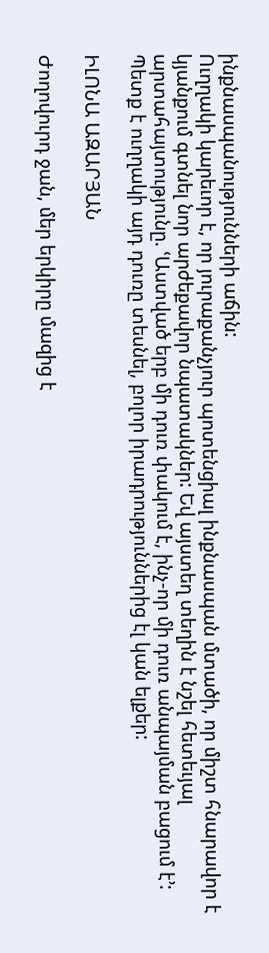ինքնասպանությունների աճին:
Ուղղակի կարեւոր է, որ յուրաքանչյուր պոտենցիալ ինքնասպան մտածի, որ միշտ հնարավոր է կյանքում գտնել նոր արժեքավոր նպատակներ: Եվ այստեղ տեղին է նշել հետեւյալ արտահայտությունը. ՙԱստված երբ մի դուռ փակում է, ինչ-որ մի դուռ անպայման բացում է՚: Պետք է ուղղակի այդ դուռը տեսնել, բոլոր իրադրություններից էլ կան ելքեր:

ԻԼՈՆԱ ԱԶԱՐՅԱՆ

Ժողովուրդ ջան, մեր երկիրը մազից է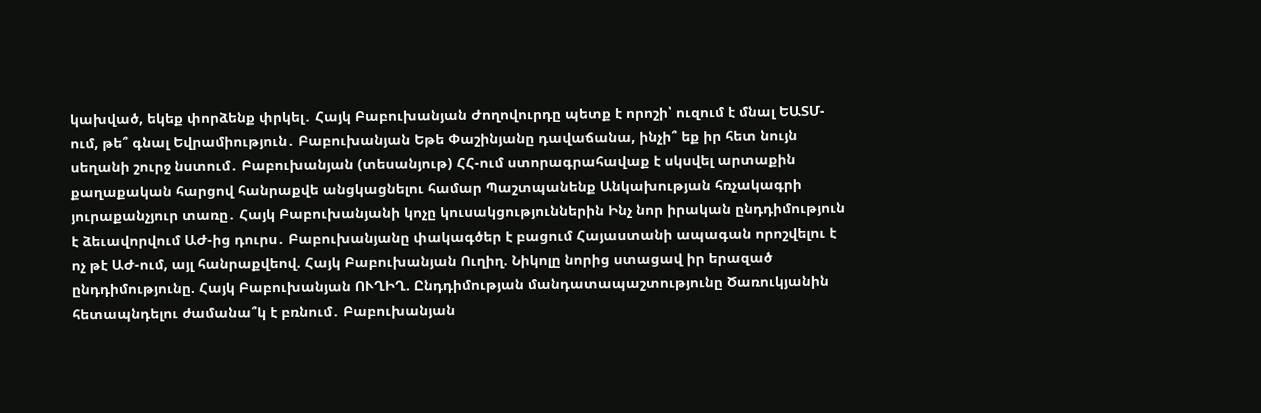կախված, եկեք փորձենք փրկել․ Հայկ Բաբուխանյան Ժողովուրդը պետք է որոշի՝ ուզում է մնալ ԵԱՏՄ-ում, թե՞ գնալ Եվրամիություն․ Բաբուխանյան Եթե Փաշինյանը դավաճանա, ինչի՞ եք իր հետ նույն սեղանի շուրջ նստում․ Բաբուխանյան (տեսանյութ) ՀՀ-ում ստորագրահավաք է սկսվել արտաքին քաղաքական հարցով հանրաքվե անցկացնելու համար Պաշտպանենք Անկախության հռչակագրի յուրաքանչյուր տառը․ Հայկ Բաբուխանյանի կոչը կուսակցություններին Ինչ նոր իրական ընդդիմություն է ձեւավորվում ԱԺ-ից դուրս․ Բաբուխանյանը փակագծեր է բացում Հայաստանի ապագան որոշվելու է ոչ թէ ԱԺ-ում, այլ հանրաքվեով. Հայկ Բաբուխանյան Ուղիղ. Նիկոլը նորից ստացավ իր երազած ընդդիմությունը. Հայկ Բաբուխանյան ՈՒՂԻՂ. Ընդդիմության մանդատապաշտությունը Ծառուկյանին հետապնդելու ժամանա՞կ է բռնում․ Բաբուխանյան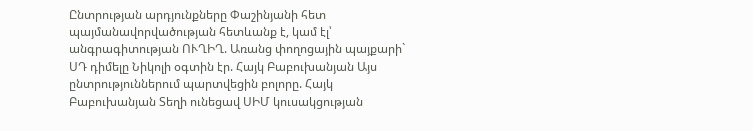Ընտրության արդյունքները Փաշինյանի հետ պայմանավորվածության հետևանք է, կամ էլ՝ անգրագիտության ՈՒՂԻՂ. Առանց փողոցային պայքարի` ՍԴ դիմելը Նիկոլի օգտին էր. Հայկ Բաբուխանյան Այս ընտրություններում պարտվեցին բոլորը. Հայկ Բաբուխանյան Տեղի ունեցավ ՍԻՄ կուսակցության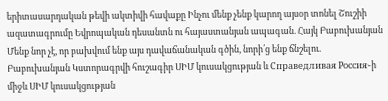երիտասարդական թեվի ակտիվի հավաքը Ինչու մենք չենք կարող այսօր տոնել Շուշիի ազատագրումը Եվրոպական դեսանտն ու հայաստանյան ապագան. Հայկ Բաբուխանյան Մենք նոր չէ, որ բախվում ենք այս դավաճանական գծին, նորի՛ց ենք ճնշելու. Բաբուխանյան Կստորագրվի հուշագիր ՍԻՄ կուսակցության և Справедливая Россия֊ի միջև ՍԻՄ կուսակցության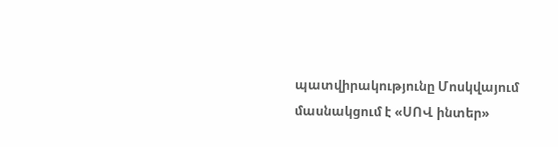պատվիրակությունը Մոսկվայում մասնակցում է «ՍՈՎ ինտեր»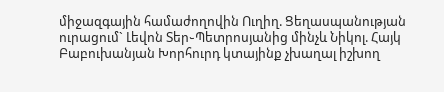միջազգային համաժողովին Ուղիղ. Ցեղասպանության ուրացում` Լեվոն Տեր֊Պետրոսյանից մինչև Նիկոլ. Հայկ Բաբուխանյան Խորհուրդ կտայինք չխաղալ իշխող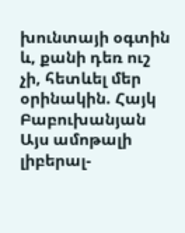խունտայի օգտին և, քանի դեռ ուշ չի, հետևել մեր օրինակին. Հայկ Բաբուխանյան Այս ամոթալի լիբերալ-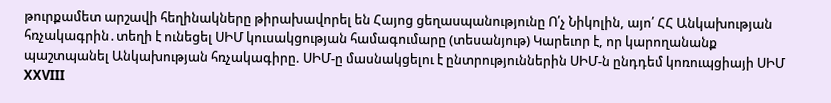թուրքամետ արշավի հեղինակները թիրախավորել են Հայոց ցեղասպանությունը Ո՛չ Նիկոլին, այո՛ ՀՀ Անկախության հռչակագրին․տեղի է ունեցել ՍԻՄ կուսակցության համագումարը (տեսանյութ) Կարեւոր է, որ կարողանանք պաշտպանել Անկախության հռչակագիրը. ՍԻՄ-ը մասնակցելու է ընտրություններին ՍԻՄ-ն ընդդեմ կոռուպցիայի ՍԻՄ XXVIII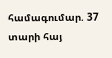համագումար. 37 տարի հայ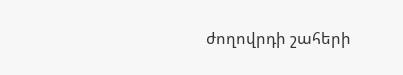ժողովրդի շահերի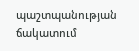պաշտպանության ճակատում